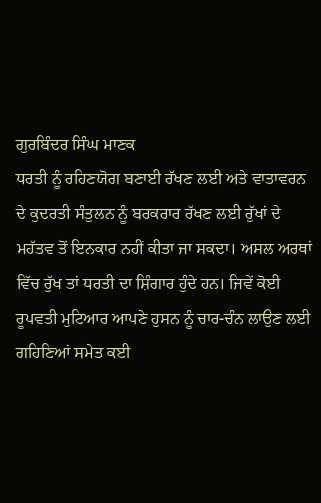ਗੁਰਬਿੰਦਰ ਸਿੰਘ ਮਾਣਕ
ਧਰਤੀ ਨੂੰ ਰਹਿਣਯੋਗ ਬਣਾਈ ਰੱਖਣ ਲਈ ਅਤੇ ਵਾਤਾਵਰਨ ਦੇ ਕੁਦਰਤੀ ਸੰਤੁਲਨ ਨੂੰ ਬਰਕਰਾਰ ਰੱਖਣ ਲਈ ਰੁੱਖਾਂ ਦੇ ਮਹੱਤਵ ਤੋਂ ਇਨਕਾਰ ਨਹੀਂ ਕੀਤਾ ਜਾ ਸਕਦਾ। ਅਸਲ ਅਰਥਾਂ ਵਿੱਚ ਰੁੱਖ ਤਾਂ ਧਰਤੀ ਦਾ ਸ਼ਿੰਗਾਰ ਹੁੰਦੇ ਹਨ। ਜਿਵੇਂ ਕੋਈ ਰੂਪਵਤੀ ਮੁਟਿਆਰ ਆਪਣੇ ਹੁਸਨ ਨੂੰ ਚਾਰ-ਚੰਨ ਲਾਉਣ ਲਈ ਗਹਿਣਿਆਂ ਸਮੇਤ ਕਈ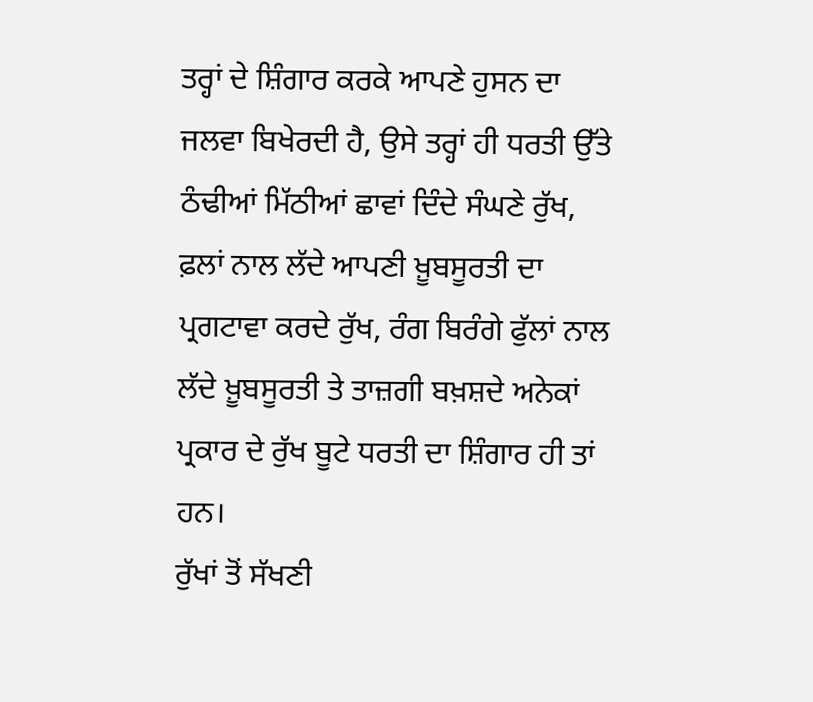ਤਰ੍ਹਾਂ ਦੇ ਸ਼ਿੰਗਾਰ ਕਰਕੇ ਆਪਣੇ ਹੁਸਨ ਦਾ ਜਲਵਾ ਬਿਖੇਰਦੀ ਹੈ, ਉਸੇ ਤਰ੍ਹਾਂ ਹੀ ਧਰਤੀ ਉੱਤੇ ਠੰਢੀਆਂ ਮਿੱਠੀਆਂ ਛਾਵਾਂ ਦਿੰਦੇ ਸੰਘਣੇ ਰੁੱਖ, ਫ਼ਲਾਂ ਨਾਲ ਲੱਦੇ ਆਪਣੀ ਖ਼ੂਬਸੂਰਤੀ ਦਾ ਪ੍ਰਗਟਾਵਾ ਕਰਦੇ ਰੁੱਖ, ਰੰਗ ਬਿਰੰਗੇ ਫੁੱਲਾਂ ਨਾਲ ਲੱਦੇ ਖ਼ੂਬਸੂਰਤੀ ਤੇ ਤਾਜ਼ਗੀ ਬਖ਼ਸ਼ਦੇ ਅਨੇਕਾਂ ਪ੍ਰਕਾਰ ਦੇ ਰੁੱਖ ਬੂਟੇ ਧਰਤੀ ਦਾ ਸ਼ਿੰਗਾਰ ਹੀ ਤਾਂ ਹਨ।
ਰੁੱਖਾਂ ਤੋਂ ਸੱਖਣੀ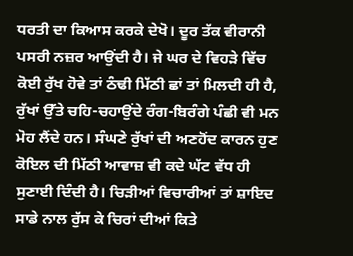ਧਰਤੀ ਦਾ ਕਿਆਸ ਕਰਕੇ ਦੇਖੋ। ਦੂਰ ਤੱਕ ਵੀਰਾਨੀ ਪਸਰੀ ਨਜ਼ਰ ਆਉਂਦੀ ਹੈ। ਜੇ ਘਰ ਦੇ ਵਿਹੜੇ ਵਿੱਚ ਕੋਈ ਰੁੱਖ ਹੋਵੇ ਤਾਂ ਠੰਢੀ ਮਿੱਠੀ ਛਾਂ ਤਾਂ ਮਿਲਦੀ ਹੀ ਹੈ, ਰੁੱਖਾਂ ਉੱਤੇ ਚਹਿ-ਚਹਾਉਂਦੇ ਰੰਗ-ਬਿਰੰਗੇ ਪੰਛੀ ਵੀ ਮਨ ਮੋਹ ਲੈਂਦੇ ਹਨ। ਸੰਘਣੇ ਰੁੱਖਾਂ ਦੀ ਅਣਹੋਂਦ ਕਾਰਨ ਹੁਣ ਕੋਇਲ ਦੀ ਮਿੱਠੀ ਆਵਾਜ਼ ਵੀ ਕਦੇ ਘੱਟ ਵੱਧ ਹੀ ਸੁਣਾਈ ਦਿੰਦੀ ਹੈ। ਚਿੜੀਆਂ ਵਿਚਾਰੀਆਂ ਤਾਂ ਸ਼ਾਇਦ ਸਾਡੇ ਨਾਲ ਰੁੱਸ ਕੇ ਚਿਰਾਂ ਦੀਆਂ ਕਿਤੇ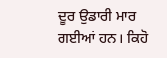ਦੂਰ ਉਡਾਰੀ ਮਾਰ ਗਈਆਂ ਹਨ। ਕਿਹੋ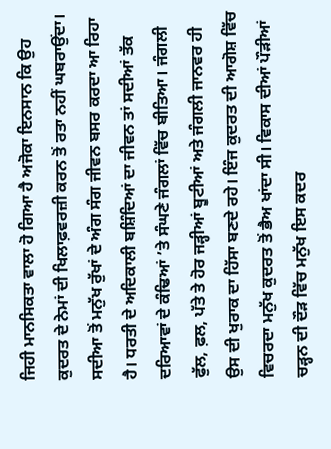ਜਿਹੀ ਮਾਨਸਿਕਤਾ ਵਾਲਾ ਹੋ ਗਿਆ ਹੈ ਅਜੋਕਾ ਇਨਸਾਨ ਕਿ ਉਹ ਕੁਦਰਤ ਦੇ ਨੇਮਾਂ ਦੀ ਖਿਲਾਫ਼ਵਰਜ਼ੀ ਕਰਨ ਤੋਂ ਰਤਾ ਨਹੀਂ ਘਬਰਾਉਂਦਾ।
ਸਦੀਆ ਤੋਂ ਮਨੁੱਖ ਰੁੱਖਾਂ ਦੇ ਅੰਗ ਸੰਗ ਜੀਵਨ ਬਸਰ ਕਰਦਾ ਆ ਰਿਹਾ ਹੈ। ਧਰਤੀ ਦੇ ਅਦਿਕਾਲੀ ਬਸ਼ਿੰਦਿਆਂ ਦਾ ਜੀਵਨ ਤਾਂ ਸਦੀਆਂ ਤੱਕ ਦਰਿਆਵਾਂ ਦੇ ਕੰਢਿਆਂ ’ਤੇ ਸੰਘਣੇ ਜੰਗਲਾਂ ਵਿੱਚ ਬੀਤਿਆ। ਜੰਗਲੀ ਫੁੱਲ, ਫ਼ਲ, ਪੱਤੇ ਤੇ ਹੋਰ ਜੜ੍ਹੀਆਂ ਬੂਟੀਆਂ ਅਤੇ ਜੰਗਲੀ ਜਾਨਵਰ ਹੀ ਉਸ ਦੀ ਖੁਰਾਕ ਦਾ ਹਿੱਸਾ ਬਣਦੇ ਰਹੇ। ਇੰਜ ਕੁਦਰਤ ਦੀ ਆਗੋਸ਼ ਵਿੱਚ ਵਿਚਰਦਾ ਮਨੁੱਖ ਕੁਦਰਤ ਤੋਂ ਭੈਅ ਖਾਂਦਾ ਸੀ। ਵਿਕਾਸ ਦੀਆਂ ਪੌੜੀਆਂ ਚੜ੍ਹਨ ਦੀ ਦੌੜ ਵਿੱਚ ਮਨੁੱਖ ਇਸ ਕਦਰ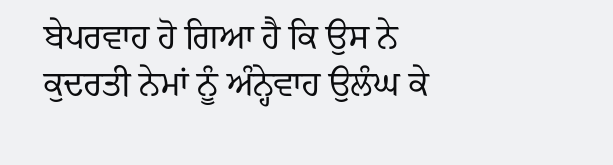ਬੇਪਰਵਾਹ ਹੋ ਗਿਆ ਹੈ ਕਿ ਉਸ ਨੇ ਕੁਦਰਤੀ ਨੇਮਾਂ ਨੂੰ ਅੰਨ੍ਹੇਵਾਹ ਉਲੰਘ ਕੇ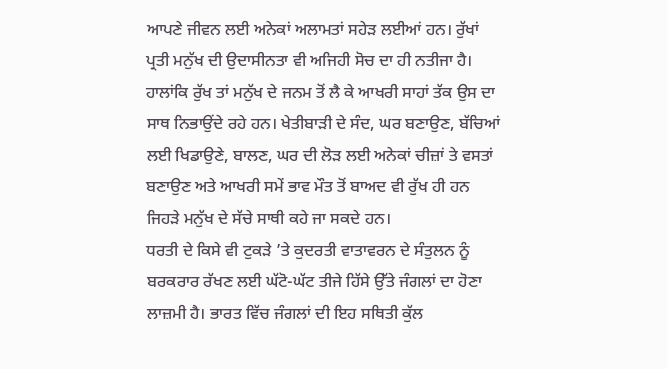ਆਪਣੇ ਜੀਵਨ ਲਈ ਅਨੇਕਾਂ ਅਲਾਮਤਾਂ ਸਹੇੜ ਲਈਆਂ ਹਨ। ਰੁੱਖਾਂ ਪ੍ਰਤੀ ਮਨੁੱਖ ਦੀ ਉਦਾਸੀਨਤਾ ਵੀ ਅਜਿਹੀ ਸੋਚ ਦਾ ਹੀ ਨਤੀਜਾ ਹੈ। ਹਾਲਾਂਕਿ ਰੁੱਖ ਤਾਂ ਮਨੁੱਖ ਦੇ ਜਨਮ ਤੋਂ ਲੈ ਕੇ ਆਖਰੀ ਸਾਹਾਂ ਤੱਕ ਉਸ ਦਾ ਸਾਥ ਨਿਭਾਉਂਦੇ ਰਹੇ ਹਨ। ਖੇਤੀਬਾੜੀ ਦੇ ਸੰਦ, ਘਰ ਬਣਾਉਣ, ਬੱਚਿਆਂ ਲਈ ਖਿਡਾਉਣੇ, ਬਾਲਣ, ਘਰ ਦੀ ਲੋੜ ਲਈ ਅਨੇਕਾਂ ਚੀਜ਼ਾਂ ਤੇ ਵਸਤਾਂ ਬਣਾਉਣ ਅਤੇ ਆਖਰੀ ਸਮੇਂ ਭਾਵ ਮੌਤ ਤੋਂ ਬਾਅਦ ਵੀ ਰੁੱਖ ਹੀ ਹਨ ਜਿਹੜੇ ਮਨੁੱਖ ਦੇ ਸੱਚੇ ਸਾਥੀ ਕਹੇ ਜਾ ਸਕਦੇ ਹਨ।
ਧਰਤੀ ਦੇ ਕਿਸੇ ਵੀ ਟੁਕੜੇ ’ਤੇ ਕੁਦਰਤੀ ਵਾਤਾਵਰਨ ਦੇ ਸੰਤੁਲਨ ਨੂੰ ਬਰਕਰਾਰ ਰੱਖਣ ਲਈ ਘੱਟੋ-ਘੱਟ ਤੀਜੇ ਹਿੱਸੇ ਉੱਤੇ ਜੰਗਲਾਂ ਦਾ ਹੋਣਾ ਲਾਜ਼ਮੀ ਹੈ। ਭਾਰਤ ਵਿੱਚ ਜੰਗਲਾਂ ਦੀ ਇਹ ਸਥਿਤੀ ਕੁੱਲ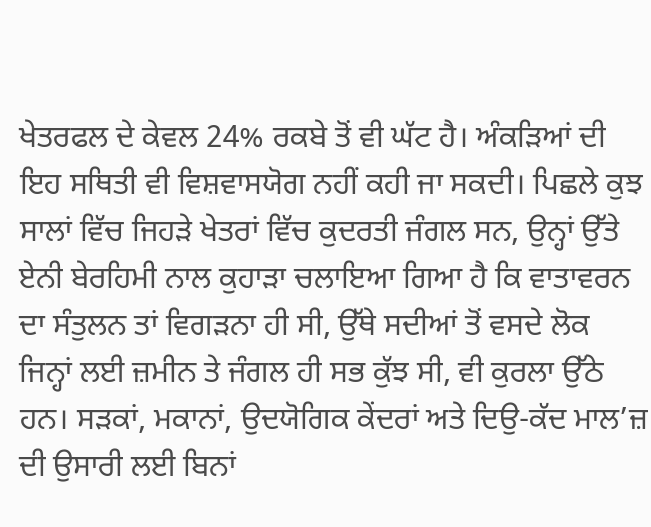ਖੇਤਰਫਲ ਦੇ ਕੇਵਲ 24% ਰਕਬੇ ਤੋਂ ਵੀ ਘੱਟ ਹੈ। ਅੰਕੜਿਆਂ ਦੀ ਇਹ ਸਥਿਤੀ ਵੀ ਵਿਸ਼ਵਾਸਯੋਗ ਨਹੀਂ ਕਹੀ ਜਾ ਸਕਦੀ। ਪਿਛਲੇ ਕੁਝ ਸਾਲਾਂ ਵਿੱਚ ਜਿਹੜੇ ਖੇਤਰਾਂ ਵਿੱਚ ਕੁਦਰਤੀ ਜੰਗਲ ਸਨ, ਉਨ੍ਹਾਂ ਉੱਤੇ ਏਨੀ ਬੇਰਹਿਮੀ ਨਾਲ ਕੁਹਾੜਾ ਚਲਾਇਆ ਗਿਆ ਹੈ ਕਿ ਵਾਤਾਵਰਨ ਦਾ ਸੰਤੁਲਨ ਤਾਂ ਵਿਗੜਨਾ ਹੀ ਸੀ, ਉੱਥੇ ਸਦੀਆਂ ਤੋਂ ਵਸਦੇ ਲੋਕ ਜਿਨ੍ਹਾਂ ਲਈ ਜ਼ਮੀਨ ਤੇ ਜੰਗਲ ਹੀ ਸਭ ਕੁੱਝ ਸੀ, ਵੀ ਕੁਰਲਾ ਉੱਠੇ ਹਨ। ਸੜਕਾਂ, ਮਕਾਨਾਂ, ਉਦਯੋਗਿਕ ਕੇਂਦਰਾਂ ਅਤੇ ਦਿਉ-ਕੱਦ ਮਾਲ’ਜ਼ ਦੀ ਉਸਾਰੀ ਲਈ ਬਿਨਾਂ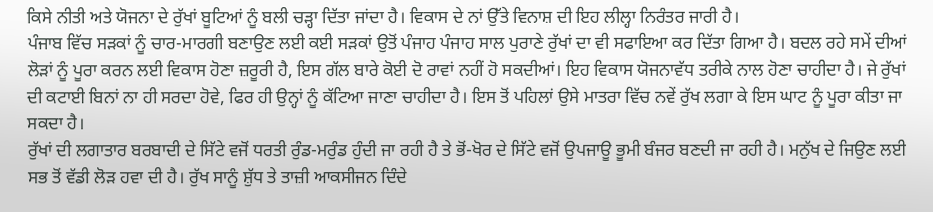ਕਿਸੇ ਨੀਤੀ ਅਤੇ ਯੋਜਨਾ ਦੇ ਰੁੱਖਾਂ ਬੂਟਿਆਂ ਨੂੰ ਬਲੀ ਚੜ੍ਹਾ ਦਿੱਤਾ ਜਾਂਦਾ ਹੈ। ਵਿਕਾਸ ਦੇ ਨਾਂ ਉੱਤੇ ਵਿਨਾਸ਼ ਦੀ ਇਹ ਲੀਲ੍ਹਾ ਨਿਰੰਤਰ ਜਾਰੀ ਹੈ।
ਪੰਜਾਬ ਵਿੱਚ ਸੜਕਾਂ ਨੂੰ ਚਾਰ-ਮਾਰਗੀ ਬਣਾਉਣ ਲਈ ਕਈ ਸੜਕਾਂ ਉਤੋਂ ਪੰਜਾਹ ਪੰਜਾਹ ਸਾਲ ਪੁਰਾਣੇ ਰੁੱਖਾਂ ਦਾ ਵੀ ਸਫਾਇਆ ਕਰ ਦਿੱਤਾ ਗਿਆ ਹੈ। ਬਦਲ ਰਹੇ ਸਮੇਂ ਦੀਆਂ ਲੋੜਾਂ ਨੂੰ ਪੂਰਾ ਕਰਨ ਲਈ ਵਿਕਾਸ ਹੋਣਾ ਜ਼ਰੂਰੀ ਹੈ, ਇਸ ਗੱਲ ਬਾਰੇ ਕੋਈ ਦੋ ਰਾਵਾਂ ਨਹੀਂ ਹੋ ਸਕਦੀਆਂ। ਇਹ ਵਿਕਾਸ ਯੋਜਨਾਵੱਧ ਤਰੀਕੇ ਨਾਲ ਹੋਣਾ ਚਾਹੀਦਾ ਹੈ। ਜੇ ਰੁੱਖਾਂ ਦੀ ਕਟਾਈ ਬਿਨਾਂ ਨਾ ਹੀ ਸਰਦਾ ਹੋਵੇ, ਫਿਰ ਹੀ ਉਨ੍ਹਾਂ ਨੂੰ ਕੱਟਿਆ ਜਾਣਾ ਚਾਹੀਦਾ ਹੈ। ਇਸ ਤੋਂ ਪਹਿਲਾਂ ਉਸੇ ਮਾਤਰਾ ਵਿੱਚ ਨਵੇਂ ਰੁੱਖ ਲਗਾ ਕੇ ਇਸ ਘਾਟ ਨੂੰ ਪੂਰਾ ਕੀਤਾ ਜਾ ਸਕਦਾ ਹੈ।
ਰੁੱਖਾਂ ਦੀ ਲਗਾਤਾਰ ਬਰਬਾਦੀ ਦੇ ਸਿੱਟੇ ਵਜੋਂ ਧਰਤੀ ਰੁੰਡ-ਮਰੁੰਡ ਹੁੰਦੀ ਜਾ ਰਹੀ ਹੈ ਤੇ ਭੋਂ-ਖੋਰ ਦੇ ਸਿੱਟੇ ਵਜੋਂ ਉਪਜਾਊ ਭੂਮੀ ਬੰਜਰ ਬਣਦੀ ਜਾ ਰਹੀ ਹੈ। ਮਨੁੱਖ ਦੇ ਜਿਉਣ ਲਈ ਸਭ ਤੋਂ ਵੱਡੀ ਲੋੜ ਹਵਾ ਦੀ ਹੈ। ਰੁੱਖ ਸਾਨੂੰ ਸ਼ੁੱਧ ਤੇ ਤਾਜ਼ੀ ਆਕਸੀਜਨ ਦਿੰਦੇ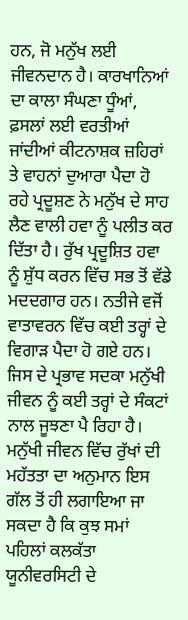ਹਨ, ਜੋ ਮਨੁੱਖ ਲਈ ਜੀਵਨਦਾਨ ਹੈ। ਕਾਰਖਾਨਿਆਂ ਦਾ ਕਾਲਾ ਸੰਘਣਾ ਧੂੰਆਂ, ਫ਼ਸਲਾਂ ਲਈ ਵਰਤੀਆਂ ਜਾਂਦੀਆਂ ਕੀਟਨਾਸ਼ਕ ਜ਼ਹਿਰਾਂ ਤੇ ਵਾਹਨਾਂ ਦੁਆਰਾ ਪੈਦਾ ਹੋ ਰਹੇ ਪ੍ਰਦੂਸ਼ਣ ਨੇ ਮਨੁੱਖ ਦੇ ਸਾਹ ਲੈਣ ਵਾਲੀ ਹਵਾ ਨੂੰ ਪਲੀਤ ਕਰ ਦਿੱਤਾ ਹੈ। ਰੁੱਖ ਪ੍ਰਦੂਸ਼ਿਤ ਹਵਾ ਨੂੰ ਸ਼ੁੱਧ ਕਰਨ ਵਿੱਚ ਸਭ ਤੋਂ ਵੱਡੇ ਮਦਦਗਾਰ ਹਨ। ਨਤੀਜੇ ਵਜੋਂ ਵਾਤਾਵਰਨ ਵਿੱਚ ਕਈ ਤਰ੍ਹਾਂ ਦੇ ਵਿਗਾੜ ਪੈਦਾ ਹੋ ਗਏ ਹਨ। ਜਿਸ ਦੇ ਪ੍ਰਭਾਵ ਸਦਕਾ ਮਨੁੱਖੀ ਜੀਵਨ ਨੂੰ ਕਈ ਤਰ੍ਹਾਂ ਦੇ ਸੰਕਟਾਂ ਨਾਲ ਜੂਝਣਾ ਪੈ ਰਿਹਾ ਹੈ।
ਮਨੁੱਖੀ ਜੀਵਨ ਵਿੱਚ ਰੁੱਖਾਂ ਦੀ ਮਹੱਤਤਾ ਦਾ ਅਨੁਮਾਨ ਇਸ ਗੱਲ ਤੋਂ ਹੀ ਲਗਾਇਆ ਜਾ ਸਕਦਾ ਹੈ ਕਿ ਕੁਝ ਸਮਾਂ ਪਹਿਲਾਂ ਕਲਕੱਤਾ ਯੂਨੀਵਰਸਿਟੀ ਦੇ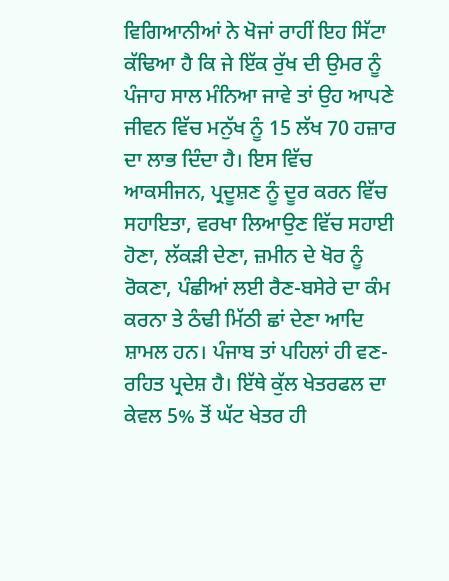ਵਿਗਿਆਨੀਆਂ ਨੇ ਖੋਜਾਂ ਰਾਹੀਂ ਇਹ ਸਿੱਟਾ ਕੱਢਿਆ ਹੈ ਕਿ ਜੇ ਇੱਕ ਰੁੱਖ ਦੀ ਉਮਰ ਨੂੰ ਪੰਜਾਹ ਸਾਲ ਮੰਨਿਆ ਜਾਵੇ ਤਾਂ ਉਹ ਆਪਣੇ ਜੀਵਨ ਵਿੱਚ ਮਨੁੱਖ ਨੂੰ 15 ਲੱਖ 70 ਹਜ਼ਾਰ ਦਾ ਲਾਭ ਦਿੰਦਾ ਹੈ। ਇਸ ਵਿੱਚ ਆਕਸੀਜਨ, ਪ੍ਰਦੂਸ਼ਣ ਨੂੰ ਦੂਰ ਕਰਨ ਵਿੱਚ ਸਹਾਇਤਾ, ਵਰਖਾ ਲਿਆਉਣ ਵਿੱਚ ਸਹਾਈ ਹੋਣਾ, ਲੱਕੜੀ ਦੇਣਾ, ਜ਼ਮੀਨ ਦੇ ਖੋਰ ਨੂੰ ਰੋਕਣਾ, ਪੰਛੀਆਂ ਲਈ ਰੈਣ-ਬਸੇਰੇ ਦਾ ਕੰਮ ਕਰਨਾ ਤੇ ਠੰਢੀ ਮਿੱਠੀ ਛਾਂ ਦੇਣਾ ਆਦਿ ਸ਼ਾਮਲ ਹਨ। ਪੰਜਾਬ ਤਾਂ ਪਹਿਲਾਂ ਹੀ ਵਣ-ਰਹਿਤ ਪ੍ਰਦੇਸ਼ ਹੈ। ਇੱਥੇ ਕੁੱਲ ਖੇਤਰਫਲ ਦਾ ਕੇਵਲ 5% ਤੋਂ ਘੱਟ ਖੇਤਰ ਹੀ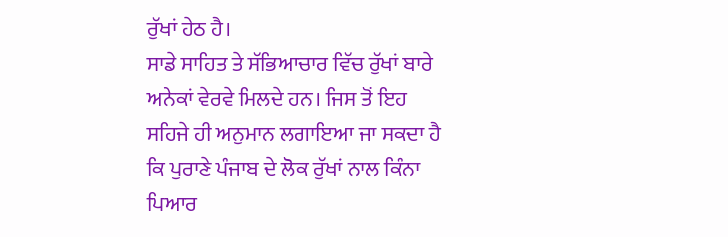ਰੁੱਖਾਂ ਹੇਠ ਹੈ।
ਸਾਡੇ ਸਾਹਿਤ ਤੇ ਸੱਭਿਆਚਾਰ ਵਿੱਚ ਰੁੱਖਾਂ ਬਾਰੇ ਅਨੇਕਾਂ ਵੇਰਵੇ ਮਿਲਦੇ ਹਨ। ਜਿਸ ਤੋਂ ਇਹ ਸਹਿਜੇ ਹੀ ਅਨੁਮਾਨ ਲਗਾਇਆ ਜਾ ਸਕਦਾ ਹੈ ਕਿ ਪੁਰਾਣੇ ਪੰਜਾਬ ਦੇ ਲੋਕ ਰੁੱਖਾਂ ਨਾਲ ਕਿੰਨਾ ਪਿਆਰ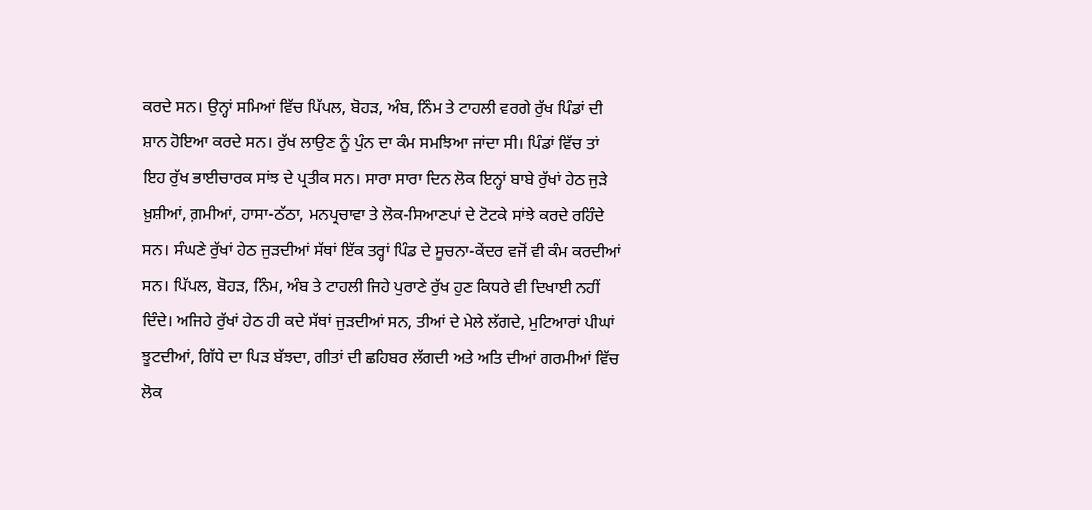ਕਰਦੇ ਸਨ। ਉਨ੍ਹਾਂ ਸਮਿਆਂ ਵਿੱਚ ਪਿੱਪਲ, ਬੋਹੜ, ਅੰਬ, ਨਿੰਮ ਤੇ ਟਾਹਲੀ ਵਰਗੇ ਰੁੱਖ ਪਿੰਡਾਂ ਦੀ ਸ਼ਾਨ ਹੋਇਆ ਕਰਦੇ ਸਨ। ਰੁੱਖ ਲਾਉਣ ਨੂੰ ਪੁੰਨ ਦਾ ਕੰਮ ਸਮਝਿਆ ਜਾਂਦਾ ਸੀ। ਪਿੰਡਾਂ ਵਿੱਚ ਤਾਂ ਇਹ ਰੁੱਖ ਭਾਈਚਾਰਕ ਸਾਂਝ ਦੇ ਪ੍ਰਤੀਕ ਸਨ। ਸਾਰਾ ਸਾਰਾ ਦਿਨ ਲੋਕ ਇਨ੍ਹਾਂ ਬਾਬੇ ਰੁੱਖਾਂ ਹੇਠ ਜੁੜੇ ਖ਼ੁਸ਼ੀਆਂ, ਗ਼ਮੀਆਂ, ਹਾਸਾ-ਠੱਠਾ, ਮਨਪ੍ਰਚਾਵਾ ਤੇ ਲੋਕ-ਸਿਆਣਪਾਂ ਦੇ ਟੋਟਕੇ ਸਾਂਝੇ ਕਰਦੇ ਰਹਿੰਦੇ ਸਨ। ਸੰਘਣੇ ਰੁੱਖਾਂ ਹੇਠ ਜੁੜਦੀਆਂ ਸੱਥਾਂ ਇੱਕ ਤਰ੍ਹਾਂ ਪਿੰਡ ਦੇ ਸੂਚਨਾ-ਕੇਂਦਰ ਵਜੋਂ ਵੀ ਕੰਮ ਕਰਦੀਆਂ ਸਨ। ਪਿੱਪਲ, ਬੋਹੜ, ਨਿੰਮ, ਅੰਬ ਤੇ ਟਾਹਲੀ ਜਿਹੇ ਪੁਰਾਣੇ ਰੁੱਖ ਹੁਣ ਕਿਧਰੇ ਵੀ ਦਿਖਾਈ ਨਹੀਂ ਦਿੰਦੇ। ਅਜਿਹੇ ਰੁੱਖਾਂ ਹੇਠ ਹੀ ਕਦੇ ਸੱਥਾਂ ਜੁੜਦੀਆਂ ਸਨ, ਤੀਆਂ ਦੇ ਮੇਲੇ ਲੱਗਦੇ, ਮੁਟਿਆਰਾਂ ਪੀਘਾਂ ਝੂਟਦੀਆਂ, ਗਿੱਧੇ ਦਾ ਪਿੜ ਬੱਝਦਾ, ਗੀਤਾਂ ਦੀ ਛਹਿਬਰ ਲੱਗਦੀ ਅਤੇ ਅਤਿ ਦੀਆਂ ਗਰਮੀਆਂ ਵਿੱਚ ਲੋਕ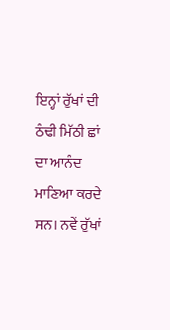ਇਨ੍ਹਾਂ ਰੁੱਖਾਂ ਦੀ ਠੰਢੀ ਮਿੱਠੀ ਛਾਂ ਦਾ ਆਨੰਦ ਮਾਣਿਆ ਕਰਦੇ ਸਨ। ਨਵੇਂ ਰੁੱਖਾਂ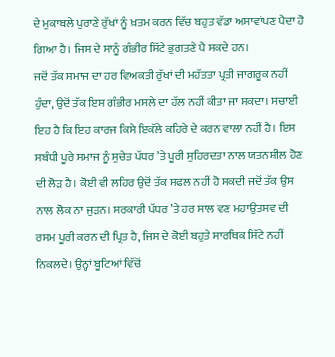ਦੇ ਮੁਕਾਬਲੇ ਪੁਰਾਣੇ ਰੁੱਖਾਂ ਨੂੰ ਖ਼ਤਮ ਕਰਨ ਵਿੱਚ ਬਹੁਤ ਵੱਡਾ ਅਸਾਵਾਂਪਣ ਪੈਦਾ ਹੋ ਗਿਆ ਹੈ। ਜਿਸ ਦੇ ਸਾਨੂੰ ਗੰਭੀਰ ਸਿੱਟੇ ਭੁਗਤਣੇ ਪੈ ਸਕਦੇ ਹਨ।
ਜਦੋਂ ਤੱਕ ਸਮਾਜ ਦਾ ਹਰ ਵਿਅਕਤੀ ਰੁੱਖਾਂ ਦੀ ਮਹੱਤਤਾ ਪ੍ਰਤੀ ਜਾਗਰੂਕ ਨਹੀਂ ਹੁੰਦਾ, ਉਦੋਂ ਤੱਕ ਇਸ ਗੰਭੀਰ ਮਸਲੇ ਦਾ ਹੱਲ ਨਹੀਂ ਕੀਤਾ ਜਾ ਸਕਦਾ। ਸਚਾਈ ਇਹ ਹੈ ਕਿ ਇਹ ਕਾਰਜ ਕਿਸੇ ਇਕੱਲੇ ਕਹਿਰੇ ਦੇ ਕਰਨ ਵਾਲਾ ਨਹੀਂ ਹੈ। ਇਸ ਸਬੰਧੀ ਪੂਰੇ ਸਮਾਜ ਨੂੰ ਸੁਚੇਤ ਪੱਧਰ ’ਤੇ ਪੂਰੀ ਸੁਹਿਰਦਤਾ ਨਾਲ ਯਤਨਸ਼ੀਲ ਹੋਣ ਦੀ ਲੋੜ ਹੈ। ਕੋਈ ਵੀ ਲਹਿਰ ਉਦੋਂ ਤੱਕ ਸਫਲ ਨਹੀਂ ਹੋ ਸਕਦੀ ਜਦੋਂ ਤੱਕ ਉਸ ਨਾਲ ਲੋਕ ਨਾ ਜੁੜਨ। ਸਰਕਾਰੀ ਪੱਧਰ ’ਤੇ ਹਰ ਸਾਲ ਵਣ ਮਹਾਉਤਸਵ ਦੀ ਰਸਮ ਪੂਰੀ ਕਰਨ ਦੀ ਪ੍ਰਿਤ ਹੈ, ਜਿਸ ਦੇ ਕੋਈ ਬਹੁਤੇ ਸਾਰਥਿਕ ਸਿੱਟੇ ਨਹੀਂ ਨਿਕਲਦੇ। ਉਨ੍ਹਾਂ ਬੂਟਿਆਂ ਵਿੱਚੋਂ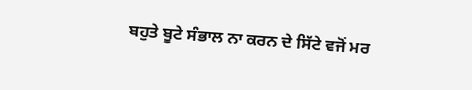ਬਹੁਤੇ ਬੂਟੇ ਸੰਭਾਲ ਨਾ ਕਰਨ ਦੇ ਸਿੱਟੇ ਵਜੋਂ ਮਰ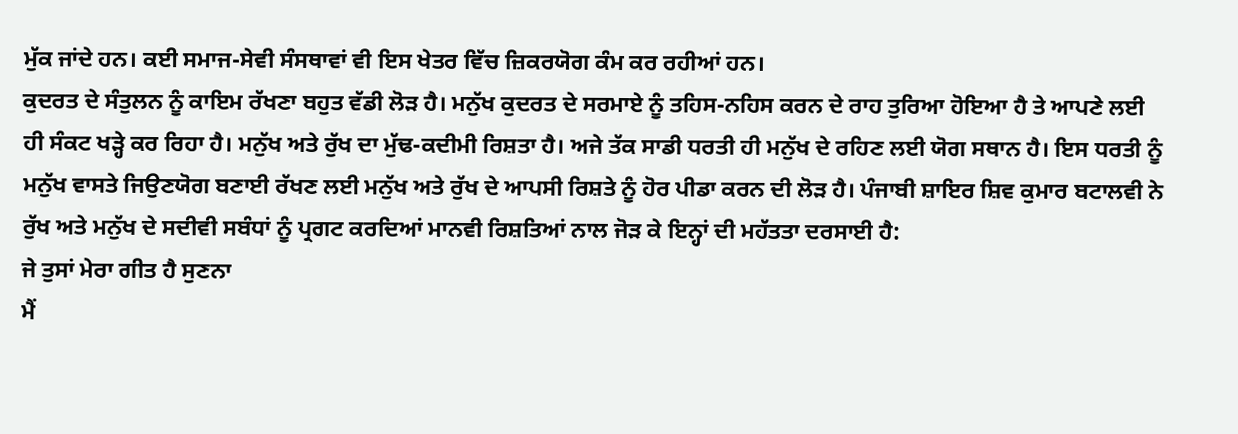ਮੁੱਕ ਜਾਂਦੇ ਹਨ। ਕਈ ਸਮਾਜ-ਸੇਵੀ ਸੰਸਥਾਵਾਂ ਵੀ ਇਸ ਖੇਤਰ ਵਿੱਚ ਜ਼ਿਕਰਯੋਗ ਕੰਮ ਕਰ ਰਹੀਆਂ ਹਨ।
ਕੁਦਰਤ ਦੇ ਸੰਤੁਲਨ ਨੂੰ ਕਾਇਮ ਰੱਖਣਾ ਬਹੁਤ ਵੱਡੀ ਲੋੜ ਹੈ। ਮਨੁੱਖ ਕੁਦਰਤ ਦੇ ਸਰਮਾਏ ਨੂੰ ਤਹਿਸ-ਨਹਿਸ ਕਰਨ ਦੇ ਰਾਹ ਤੁਰਿਆ ਹੋਇਆ ਹੈ ਤੇ ਆਪਣੇ ਲਈ ਹੀ ਸੰਕਟ ਖੜ੍ਹੇ ਕਰ ਰਿਹਾ ਹੈ। ਮਨੁੱਖ ਅਤੇ ਰੁੱਖ ਦਾ ਮੁੱਢ-ਕਦੀਮੀ ਰਿਸ਼ਤਾ ਹੈ। ਅਜੇ ਤੱਕ ਸਾਡੀ ਧਰਤੀ ਹੀ ਮਨੁੱਖ ਦੇ ਰਹਿਣ ਲਈ ਯੋਗ ਸਥਾਨ ਹੈ। ਇਸ ਧਰਤੀ ਨੂੰ ਮਨੁੱਖ ਵਾਸਤੇ ਜਿਉਣਯੋਗ ਬਣਾਈ ਰੱਖਣ ਲਈ ਮਨੁੱਖ ਅਤੇ ਰੁੱਖ ਦੇ ਆਪਸੀ ਰਿਸ਼ਤੇ ਨੂੰ ਹੋਰ ਪੀਡਾ ਕਰਨ ਦੀ ਲੋੜ ਹੈ। ਪੰਜਾਬੀ ਸ਼ਾਇਰ ਸ਼ਿਵ ਕੁਮਾਰ ਬਟਾਲਵੀ ਨੇ ਰੁੱਖ ਅਤੇ ਮਨੁੱਖ ਦੇ ਸਦੀਵੀ ਸਬੰਧਾਂ ਨੂੰ ਪ੍ਰਗਟ ਕਰਦਿਆਂ ਮਾਨਵੀ ਰਿਸ਼ਤਿਆਂ ਨਾਲ ਜੋੜ ਕੇ ਇਨ੍ਹਾਂ ਦੀ ਮਹੱਤਤਾ ਦਰਸਾਈ ਹੈ:
ਜੇ ਤੁਸਾਂ ਮੇਰਾ ਗੀਤ ਹੈ ਸੁਣਨਾ
ਮੈਂ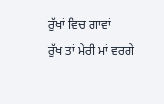ਰੁੱਖਾਂ ਵਿਚ ਗਾਵਾਂ
ਰੁੱਖ ਤਾਂ ਮੇਰੀ ਮਾਂ ਵਰਗੇ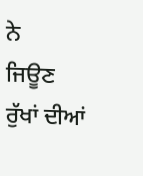ਨੇ
ਜਿਊਣ ਰੁੱਖਾਂ ਦੀਆਂ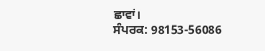ਛਾਵਾਂ।
ਸੰਪਰਕ: 98153-56086